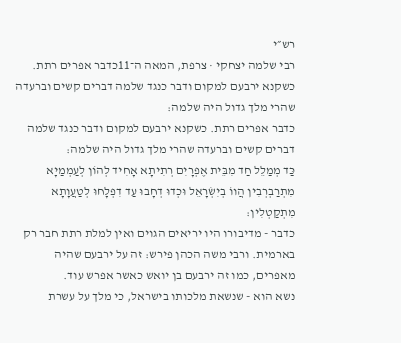רש״י
רבי שלמה יצחקי · צרפת, המאה ה־11כדבר אפרים רתת. כשקנא ירבעם למקום ודבר כנגד שלמה דברים קשים וברעדה שהרי מלך גדול היה שלמה:
כדבר אפרים רתת. כשקנא ירבעם למקום ודבר כנגד שלמה דברים קשים וברעדה שהרי מלך גדול היה שלמה:
כַּד מְמַלֵל חַד מִבֵּית אֶפְרָיִם רְתִיתָא אָחִיד לְהוֹן לְעַמְמַיָא מִתְרַבְרְבִין הֲווֹ בְיִשְׂרָאֵל וּכְדוּ דְחָבוּ עַד דִפְלָחוּ לְטַעֲוָתָא מִתְקַטְלִין:
כדבר - מדיבורו היו יריאים הגוים ואין למלת רתת חבר רק בארמית. ורבי משה הכהן פירש: זה על ירבעם שהיה מאפרים, כמו זה ירבעם בן יואש כאשר אפרש עוד.
נשא הוא - שנשאת מלכותו בישראל, כי מלך על עשרת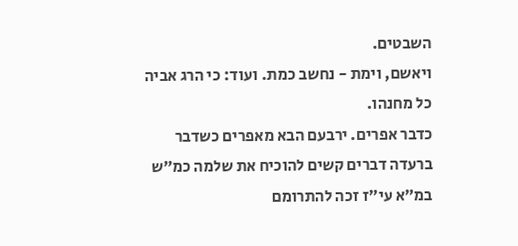השבטים.
ויאשם, וימת - נחשב כמת. ועוד: כי הרג אביה כל מחנהו.
כדבר אפרים. ירבעם הבא מאפרים כשדבר ברעדה דברים קשים להוכיח את שלמה כמ״ש במ״א עי״ז זכה להתרומם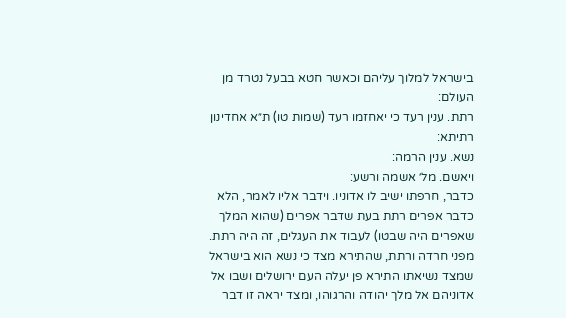בישראל למלוך עליהם וכאשר חטא בבעל נטרד מן העולם:
רתת. ענין רעד כי יאחזמו רעד (שמות טו) ת״א אחדינון רתיתא:
נשא. ענין הרמה:
ויאשם. מל׳ אשמה ורשע:
כדבר, חרפתו ישיב לו אדוניו. וידבר אליו לאמר, הלא כדבר אפרים רתת בעת שדבר אפרים (שהוא המלך שאפרים היה שבטו) לעבוד את העגלים, זה היה רתת. מפני חרדה ורתת, שהתירא מצד כי נשא הוא בישראל שמצד נשיאתו התירא פן יעלה העם ירושלים ושבו אל אדוניהם אל מלך יהודה והרגוהו, ומצד יראה זו דבר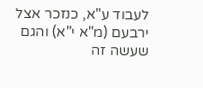לעבוד ע"א, כנזכר אצל ירבעם (מ"א י"א) והגם שעשה זה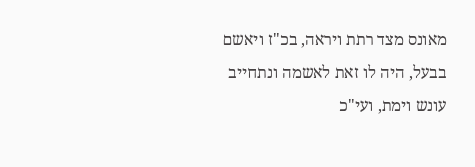מאונס מצד רתת ויראה, בכ"ז ויאשם בבעל, היה לו זאת לאשמה ונתחייב עונש וימת, ועי"כ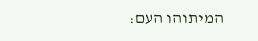המיתוהו העם: